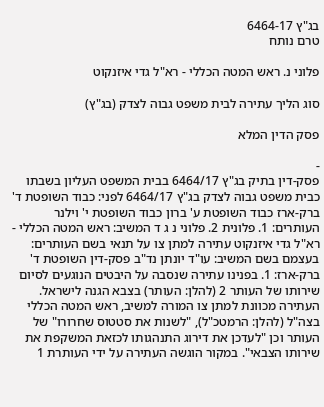בג"ץ 6464-17
טרם נותח

פלוני נ. ראש המטה הכללי - רא"ל גדי איזנקוט

סוג הליך עתירה לבית משפט גבוה לצדק (בג"ץ)

פסק הדין המלא

-
פסק-דין בתיק בג"ץ 6464/17 בבית המשפט העליון בשבתו כבית משפט גבוה לצדק בג"ץ 6464/17 לפני: כבוד השופטת ד' ברק-ארז כבוד השופטת ע' ברון כבוד השופטת י' וילנר העותרים: 1. פלונית 2. פלוני נ ג ד המשיב: ראש המטה הכללי - רא"ל גדי איזנקוט עתירה למתן צו על תנאי בשם העותרים: בעצמם בשם המשיב: עו"ד יונתן נד"ב פסק-דין השופטת ד' ברק-ארז: 1. בפנינו עתירה שנסבה על היבטים הנוגעים לסיום שירותו של העותר 2 (להלן: העותר) בצבא הגנה לישראל. העתירה מכוונת למתן צו המורה למשיב, ראש המטה הכללי בצה"ל (להלן: הרמטכ"ל), "לשנות את סטטוס שחרורו" של העותר וכן "לעדכן את דירוג התנהגותו לכזאת המשקפת את שירותו הצבאי". במקור הוגשה העתירה על ידי העותרת 1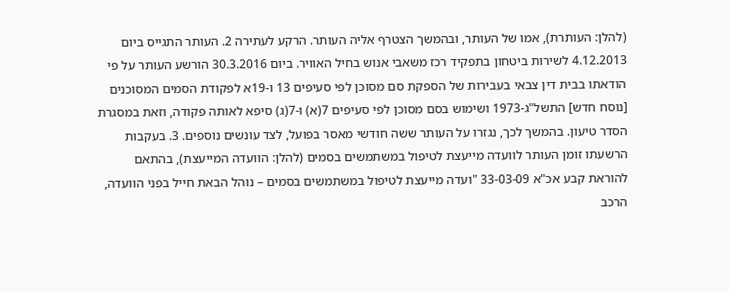(להלן: העותרת), אמו של העותר, ובהמשך הצטרף אליה העותר. הרקע לעתירה 2. העותר התגייס ביום 4.12.2013 לשירות ביטחון בתפקיד רכז משאבי אנוש בחיל האוויר. ביום 30.3.2016 הורשע העותר על פי הודאתו בבית דין צבאי בעבירות של הספקת סם מסוכן לפי סעיפים 13 ו-19א לפקודת הסמים המסוכנים [נוסח חדש] התשל"ג-1973 ושימוש בסם מסוכן לפי סעיפים 7(א) ו-7(ג) סיפא לאותה פקודה, וזאת במסגרת הסדר טיעון. בהמשך לכך, נגזרו על העותר ששה חודשי מאסר בפועל, לצד עונשים נוספים. 3. בעקבות הרשעתו זומן העותר לוועדה מייעצת לטיפול במשתמשים בסמים (להלן: הוועדה המייעצת), בהתאם להוראת קבע אכ"א 33-03-09 "ועדה מייעצת לטיפול במשתמשים בסמים – נוהל הבאת חייל בפני הוועדה, הרכב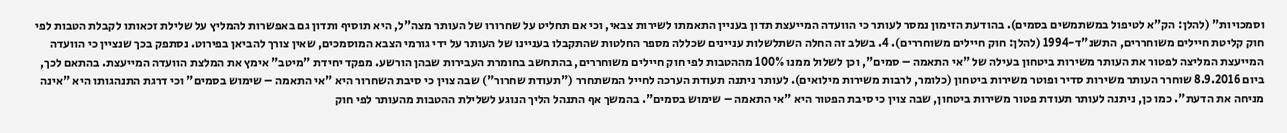וסמכויות" (להלן: הק"א לטיפול במשתמשים בסמים). בהודעת הזימון נמסר לעותר כי הוועדה המייעצת תדון בעניין התאמתו לשירות צבאי, וכי אם תחליט על שחרורו של העותר מצה"ל, היא תוסיף ותדון גם באפשרות להמליץ על שלילת זכאותו לקבלת הטבות לפי חוק קליטת חיילים משוחררים, התשנ"ד-1994 (להלן: חוק חיילים משוחררים). 4. בשלב זה החלה השתלשלות עניינים שכללה מספר החלטות שהתקבלו בעניינו של העותר על ידי גורמי הצבא המוסמכים, שאין צורך להביאן בפירוט. נסתפק בכך שנציין כי הוועדה המייעצת המליצה לפטור את העותר משירות ביטחון בעילה של "אי התאמה – סמים", וכן לשלול ממנו 100% מההטבות לפי חוק חיילים משוחררים, בהתחשב בחומרת העבירות שבהן הורשע. מפקד יחידת "מיטב" אימץ את המלצת הוועדה המייעצת. בהתאם לכך, ביום 8.9.2016 שוחרר העותר משירות סדיר ופוטר משירות ביטחון (כלומר, לרבות משירות מילואים). לעותר ניתנה תעודת הערכה לחייל המשתחרר ("תעודת שחרור") שבה צוין כי סיבת השחרור היא "אי התאמה – שימוש בסמים" וכי דרגת התנהגותו היא "אינה מניחה את הדעת". כמו כן, ניתנה לעותר תעודת פטור משירות ביטחון, שבה צוין כי סיבת הפטור היא "אי התאמה – שימוש בסמים". בהמשך אף התנהל הליך הנוגע לשלילת ההטבות מהעותר לפי חוק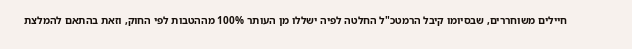חיילים משוחררים, שבסיומו קיבל הרמטכ"ל החלטה לפיה ישללו מן העותר 100% מההטבות לפי החוק, וזאת בהתאם להמלצת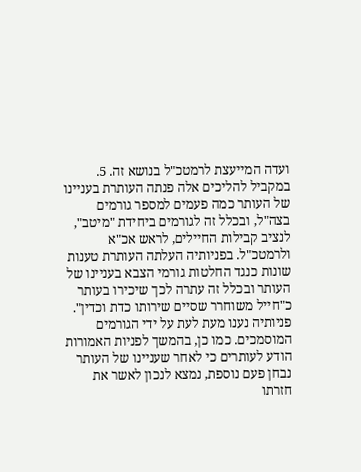ועדה המייעצת לרמטכ"ל בנושא זה. 5. במקביל להליכים אלה פנתה העותרת בעניינו של העותר כמה פעמים למספר גורמים בצה"ל, ובכלל זה לגורמים ביחידת "מיטב", לנציב קבילות החיילים, לראש אכ"א ולרמטכ"ל. בפניותיה העלתה העותרת טענות שונות כנגד החלטות גורמי הצבא בעניינו של העותר ובכלל זה עתרה לכך שיכירו בעותר כ"חייל משוחרר שסיים שירותו כדת וכדין". פניותיה נענו מעת לעת על ידי הגורמים המוסמכים. כמו כן, בהמשך לפניות האמורות הודע לעותרים כי לאחר שעניינו של העותר נבחן פעם נוספת, נמצא לנכון לאשר את חזרתו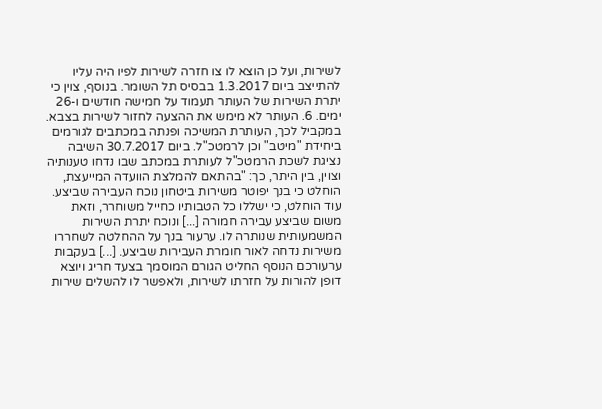לשירות, ועל כן הוצא לו צו חזרה לשירות לפיו היה עליו להתייצב ביום 1.3.2017 בבסיס תל השומר. בנוסף, צוין כי יתרת השירות של העותר תעמוד על חמישה חודשים ו-26 ימים. 6. העותר לא מימש את ההצעה לחזור לשירות בצבא. במקביל לכך, העותרת המשיכה ופנתה במכתבים לגורמים ביחידת "מיטב" וכן לרמטכ"ל. ביום 30.7.2017 השיבה נציגת לשכת הרמטכ"ל לעותרת במכתב שבו נדחו טענותיה וצוין, בין היתר, כך: "בהתאם להמלצת הוועדה המייעצת, הוחלט כי בנך יפוטר משירות ביטחון נוכח העבירה שביצע. עוד הוחלט, כי ישללו כל הטבותיו כחייל משוחרר, וזאת משום שביצע עבירה חמורה [...] ונוכח יתרת השירות המשמעותית שנותרה לו. ערעור בנך על ההחלטה לשחררו משירות נדחה לאור חומרת העבירות שביצע. [...] בעקבות ערעורכם הנוסף החליט הגורם המוסמך בצעד חריג ויוצא דופן להורות על חזרתו לשירות, ולאפשר לו להשלים שירות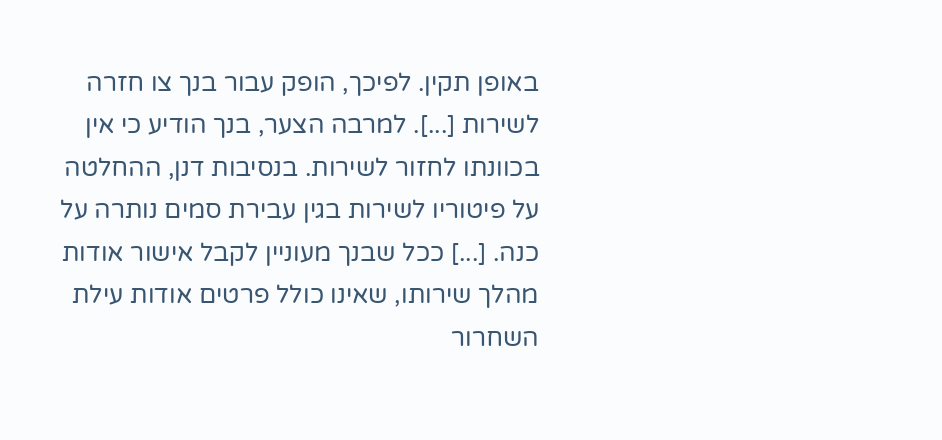באופן תקין. לפיכך, הופק עבור בנך צו חזרה לשירות [...]. למרבה הצער, בנך הודיע כי אין בכוונתו לחזור לשירות. בנסיבות דנן, ההחלטה על פיטוריו לשירות בגין עבירת סמים נותרה על כנה. [...] ככל שבנך מעוניין לקבל אישור אודות מהלך שירותו, שאינו כולל פרטים אודות עילת השחרור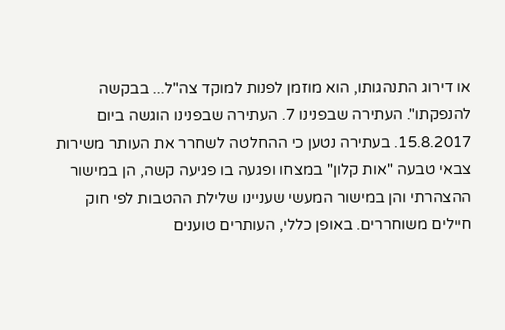או דירוג התנהגותו, הוא מוזמן לפנות למוקד צה"ל... בבקשה להנפקתו". העתירה שבפנינו 7. העתירה שבפנינו הוגשה ביום 15.8.2017. בעתירה נטען כי ההחלטה לשחרר את העותר משירות צבאי טבעה "אות קלון" במצחו ופגעה בו פגיעה קשה, הן במישור ההצהרתי והן במישור המעשי שעניינו שלילת ההטבות לפי חוק חיילים משוחררים. באופן כללי, העותרים טוענים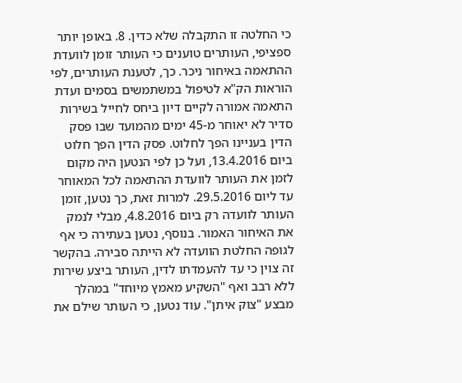כי החלטה זו התקבלה שלא כדין. 8. באופן יותר ספציפי, העותרים טוענים כי העותר זומן לוועדת ההתאמה באיחור ניכר. כך, לטענת העותרים, לפי הוראות הק"א לטיפול במשתמשים בסמים ועדת התאמה אמורה לקיים דיון ביחס לחייל בשירות סדיר לא יאוחר מ-45 ימים מהמועד שבו פסק הדין בעניינו הפך לחלוט. פסק הדין הפך חלוט ביום 13.4.2016, ועל כן לפי הנטען היה מקום לזמן את העותר לוועדת ההתאמה לכל המאוחר עד ליום 29.5.2016. למרות זאת, כך נטען, זומן העותר לוועדה רק ביום 4.8.2016, מבלי לנמק את האיחור האמור. בנוסף, נטען בעתירה כי אף לגופה החלטת הוועדה לא הייתה סבירה. בהקשר זה צוין כי עד להעמדתו לדין, העותר ביצע שירות ללא רבב ואף "השקיע מאמץ מיוחד" במהלך מבצע "צוק איתן". עוד נטען, כי העותר שילם את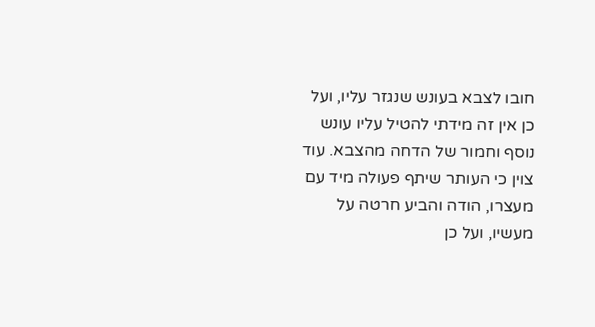חובו לצבא בעונש שנגזר עליו, ועל כן אין זה מידתי להטיל עליו עונש נוסף וחמור של הדחה מהצבא. עוד צוין כי העותר שיתף פעולה מיד עם מעצרו, הודה והביע חרטה על מעשיו, ועל כן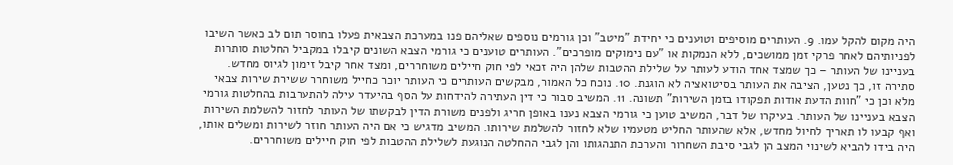היה מקום להקל עמו. 9. העותרים מוסיפים וטוענים כי יחידת "מיטב" וכן גורמים נוספים שאליהם פנו במערכת הצבאית פעלו בחוסר תום לב כאשר השיבו לפניותיהם לאחר פרקי זמן ממושכים, ללא הנמקות או "עם נימוקים מופרכים". העותרים טוענים כי גורמי הצבא השונים קיבלו במקביל החלטות סותרות בעניינו של העותר – כך שמצד אחד הודע לעותר על שלילת ההטבות שלהן היה זכאי לפי חוק חיילים משוחררים, ומצד אחר קיבל זימון לגיוס מחדש. סתירה זו, כך נטען, הציבה את העותר בסיטואציה לא הוגנת. 10. נוכח כל האמור, מבקשים העותרים כי העותר יוכר כחייל משוחרר ששירת שירות צבאי מלא וכן כי "חוות הדעת אודות תפקודו בזמן השירות" תשונה. 11. המשיב סבור כי דין העתירה להידחות על הסף בהיעדר עילה להתערבות בהחלטות גורמי הצבא בעניינו של העותר. בעיקרו של דבר, המשיב טוען כי גורמי הצבא נענו באופן חריג ולפנים משורת הדין לבקשתו של העותר לחזור להשלמת השירות ואף קבעו לו תאריך לחיול מחדש, אלא שהעותר החליט מטעמיו שלא לחזור להשלמת שירותו. המשיב מדגיש כי אם היה העותר חוזר לשירות ומשלים אותו, היה בידו להביא לשינוי המצב הן לגבי סיבת השחרור והערכת התנהגותו והן לגבי ההחלטה הנוגעת לשלילת ההטבות לפי חוק חיילים משוחררים.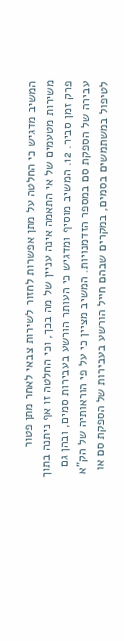המשיב מדגיש כי החלטה על מתן אפשרות לחזור לשירות צבאי לאחר מתן פטור משירות מטעמים של אי התאמה אינה עניין של מה בכך, וכי החלטה זו אף ניתנה בתוך פרק זמן סביר. 12. המשיב מוסיף ומדגיש כי העותר הורשע בעבירות סמים, ובהן גם עבירה של הספקת סם במספר הזדמנויות. המשיב מציין כי על פי הוראותיה של הק"א לטיפול במשתמשים בסמים, במקרים שבהם חייל הורשע בעבירות של הספקת סם או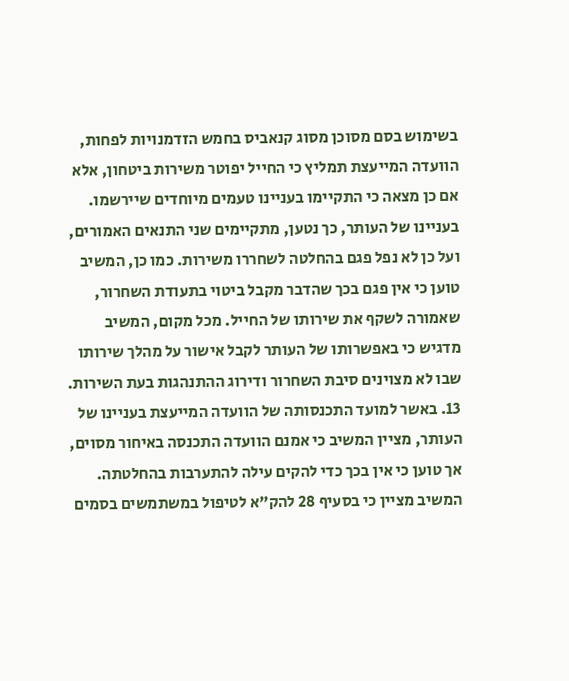בשימוש בסם מסוכן מסוג קנאביס בחמש הזדמנויות לפחות, הוועדה המייעצת תמליץ כי החייל יפוטר משירות ביטחון, אלא אם כן מצאה כי התקיימו בעניינו טעמים מיוחדים שיירשמו. בעניינו של העותר, כך נטען, מתקיימים שני התנאים האמורים, ועל כן לא נפל פגם בהחלטה לשחררו משירות. כמו כן, המשיב טוען כי אין פגם בכך שהדבר מקבל ביטוי בתעודת השחרור, שאמורה לשקף את שירותו של החייל. מכל מקום, המשיב מדגיש כי באפשרותו של העותר לקבל אישור על מהלך שירותו שבו לא מצוינים סיבת השחרור ודירוג ההתנהגות בעת השירות. 13. באשר למועד התכנסותה של הוועדה המייעצת בעניינו של העותר, מציין המשיב כי אמנם הוועדה התכנסה באיחור מסוים, אך טוען כי אין בכך כדי להקים עילה להתערבות בהחלטתה. המשיב מציין כי בסעיף 28 להק"א לטיפול במשתמשים בסמים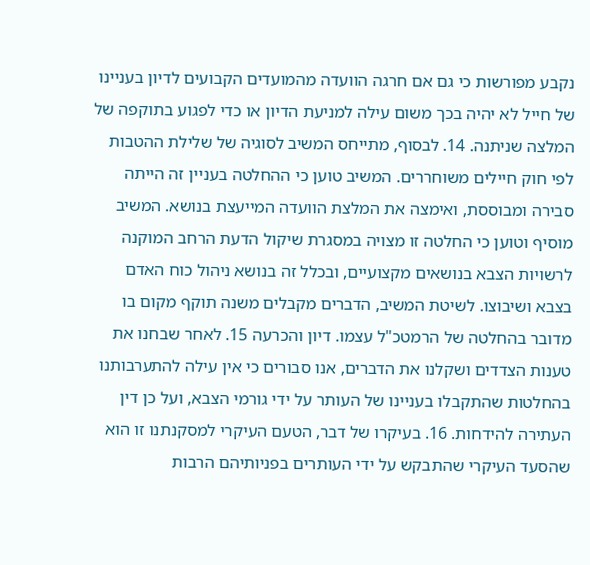נקבע מפורשות כי גם אם חרגה הוועדה מהמועדים הקבועים לדיון בעניינו של חייל לא יהיה בכך משום עילה למניעת הדיון או כדי לפגוע בתוקפה של המלצה שניתנה. 14. לבסוף, מתייחס המשיב לסוגיה של שלילת ההטבות לפי חוק חיילים משוחררים. המשיב טוען כי ההחלטה בעניין זה הייתה סבירה ומבוססת, ואימצה את המלצת הוועדה המייעצת בנושא. המשיב מוסיף וטוען כי החלטה זו מצויה במסגרת שיקול הדעת הרחב המוקנה לרשויות הצבא בנושאים מקצועיים, ובכלל זה בנושא ניהול כוח האדם בצבא ושיבוצו. לשיטת המשיב, הדברים מקבלים משנה תוקף מקום בו מדובר בהחלטה של הרמטכ"ל עצמו. דיון והכרעה 15. לאחר שבחנו את טענות הצדדים ושקלנו את הדברים, אנו סבורים כי אין עילה להתערבותנו בהחלטות שהתקבלו בעניינו של העותר על ידי גורמי הצבא, ועל כן דין העתירה להידחות. 16. בעיקרו של דבר, הטעם העיקרי למסקנתנו זו הוא שהסעד העיקרי שהתבקש על ידי העותרים בפניותיהם הרבות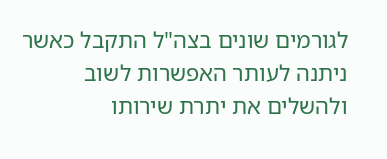לגורמים שונים בצה"ל התקבל כאשר ניתנה לעותר האפשרות לשוב ולהשלים את יתרת שירותו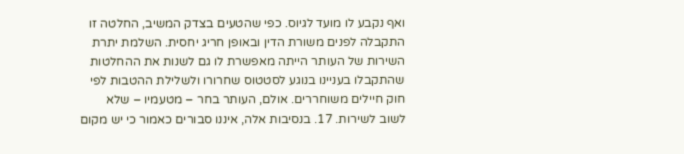ואף נקבע לו מועד לגיוס. כפי שהטעים בצדק המשיב, החלטה זו התקבלה לפנים משורת הדין ובאופן חריג יחסית. השלמת יתרת השירות של העותר הייתה מאפשרת לו גם לשנות את ההחלטות שהתקבלו בעניינו בנוגע לסטטוס שחרורו ולשלילת ההטבות לפי חוק חיילים משוחררים. אולם, העותר בחר – מטעמיו – שלא לשוב לשירות. 17. בנסיבות אלה, איננו סבורים כאמור כי יש מקום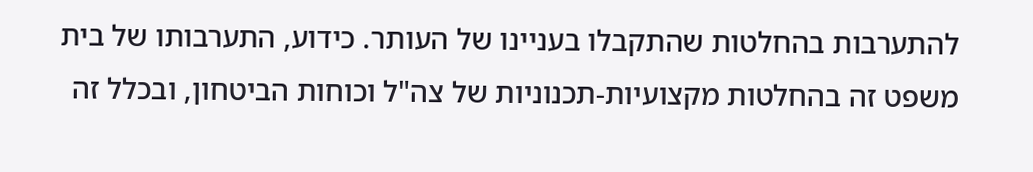להתערבות בהחלטות שהתקבלו בעניינו של העותר. כידוע, התערבותו של בית משפט זה בהחלטות מקצועיות-תכנוניות של צה"ל וכוחות הביטחון, ובכלל זה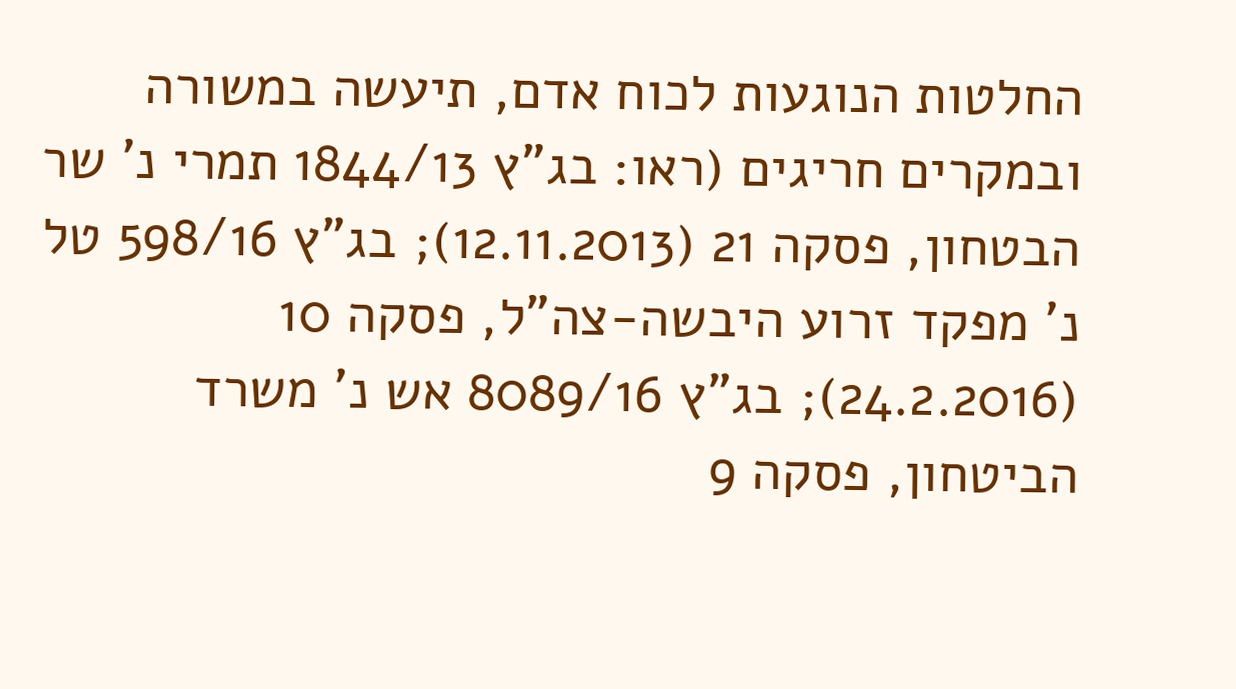החלטות הנוגעות לכוח אדם, תיעשה במשורה ובמקרים חריגים (ראו: בג"ץ 1844/13 תמרי נ' שר הבטחון, פסקה 21 (12.11.2013); בג"ץ 598/16 טל נ' מפקד זרוע היבשה-צה"ל, פסקה 10 (24.2.2016); בג"ץ 8089/16 אש נ' משרד הביטחון, פסקה 9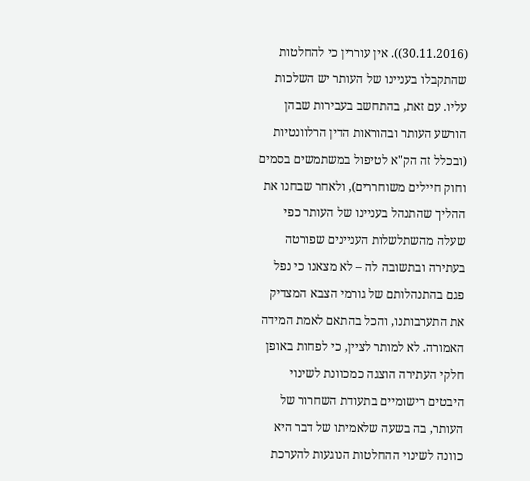(30.11.2016)). אין עוררין כי להחלטות שהתקבלו בעניינו של העותר יש השלכות עליו. עם זאת, בהתחשב בעבירות שבהן הורשע העותר ובהוראות הדין הרלוונטיות (ובכלל זה הק"א לטיפול במשתמשים בסמים וחוק חיילים משוחררים), ולאחר שבחנו את ההליך שהתנהל בעניינו של העותר כפי שעלה מהשתלשלות העניינים שפורטה בעתירה ובתשובה לה – לא מצאנו כי נפל פגם בהתנהלותם של גורמי הצבא המצדיק את התערבותנו, והכל בהתאם לאמת המידה האמורה. לא למותר לציין, כי לפחות באופן חלקי העתירה הוצגה כמכוונת לשינוי היבטים רישומיים בתעודת השחרור של העותר, בה בשעה שלאמיתו של דבר היא כוונה לשינוי ההחלטות הנוגעות להערכת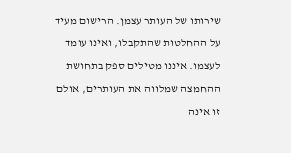שירותו של העותר עצמן. הרישום מעיד על ההחלטות שהתקבלו, ואינו עומד לעצמו. איננו מטילים ספק בתחושת ההחמצה שמלווה את העותרים, אולם זו אינה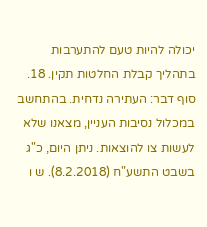יכולה להיות טעם להתערבות בתהליך קבלת החלטות תקין. 18. סוף דבר: העתירה נדחית. בהתחשב במכלול נסיבות העניין, מצאנו שלא לעשות צו להוצאות. ניתן היום, כ"ג בשבט התשע"ח (8.2.2018). ש ו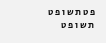פ ט ת ש ו פ ט ת ש ו פ ט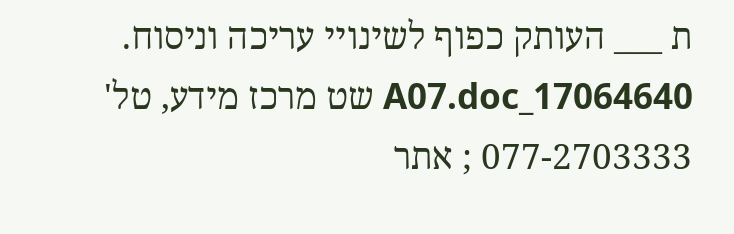ת ___ העותק כפוף לשינויי עריכה וניסוח. 17064640_A07.doc שט מרכז מידע, טל' 077-2703333 ; אתר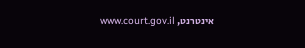אינטרנט, www.court.gov.il